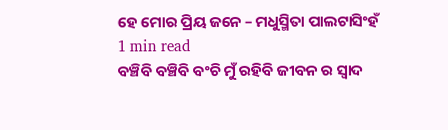ହେ ମୋର ପ୍ରିୟ ଜନେ – ମଧୁସ୍ମିତା ପାଲଟାସିଂହଁ
1 min read
ବଞ୍ଚିବି ବଞ୍ଚିବି ବଂଚି ମୁଁ ରହିବି ଜୀବନ ର ସ୍ୱାଦ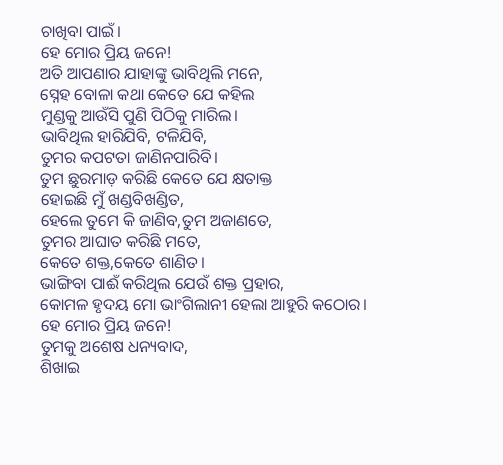ଚାଖିବା ପାଇଁ।
ହେ ମୋର ପ୍ରିୟ ଜନେ!
ଅତି ଆପଣାର ଯାହାଙ୍କୁ ଭାବିଥିଲି ମନେ,
ସ୍ନେହ ବୋଳା କଥା କେତେ ଯେ କହିଲ
ମୁଣ୍ଡକୁ ଆଉଁସି ପୁଣି ପିଠିକୁ ମାରିଲ।
ଭାବିଥିଲ ହାରିଯିବି, ଟଳିଯିବି,
ତୁମର କପଟତା ଜାଣିନପାରିବି।
ତୁମ ଛୁରମାଡ଼ କରିଛି କେତେ ଯେ କ୍ଷତାକ୍ତ
ହୋଇଛି ମୁଁ ଖଣ୍ଡବିଖଣ୍ଡିତ,
ହେଲେ ତୁମେ କି ଜାଣିବ,ତୁମ ଅଜାଣତେ,
ତୁମର ଆଘାତ କରିଛି ମତେ,
କେତେ ଶକ୍ତ,କେତେ ଶାଣିତ।
ଭାଙ୍ଗିବା ପାଈଁ କରିଥିଲ ଯେଉଁ ଶକ୍ତ ପ୍ରହାର,
କୋମଳ ହୃଦୟ ମୋ ଭାଂଗିଲାନୀ ହେଲା ଆହୁରି କଠୋର।
ହେ ମୋର ପ୍ରିୟ ଜନେ!
ତୁମକୁ ଅଶେଷ ଧନ୍ୟବାଦ,
ଶିଖାଇ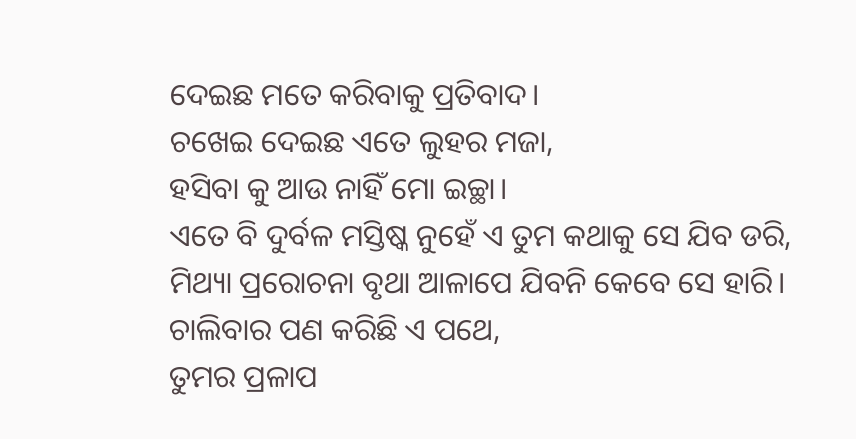ଦେଇଛ ମତେ କରିବାକୁ ପ୍ରତିବାଦ।
ଚଖେଇ ଦେଇଛ ଏତେ ଲୁହର ମଜା,
ହସିବା କୁ ଆଉ ନାହିଁ ମୋ ଇଚ୍ଛା।
ଏତେ ବି ଦୁର୍ବଳ ମସ୍ତିଷ୍କ ନୁହେଁ ଏ ତୁମ କଥାକୁ ସେ ଯିବ ଡରି,
ମିଥ୍ୟା ପ୍ରରୋଚନା ବୃଥା ଆଳାପେ ଯିବନି କେବେ ସେ ହାରି।
ଚାଲିବାର ପଣ କରିଛି ଏ ପଥେ,
ତୁମର ପ୍ରଳାପ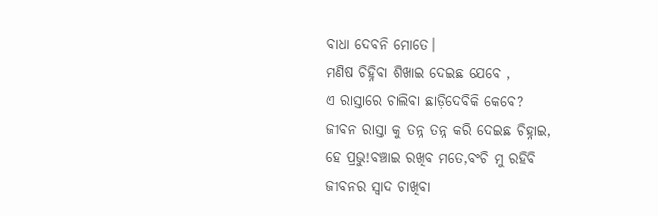ବାଧା ଦେବନି ମୋତେ।
ମଣିଷ ଚିହ୍ନିବା ଶିଖାଇ ଦେଇଛ ଯେବେ ,
ଏ ରାସ୍ତାରେ ଚାଲିବା ଛାଡ଼ିଦେବିକି କେବେ?
ଜୀବନ ରାସ୍ତା କୁ ତନ୍ନ ତନ୍ନ କରି ଦେଇଛ ଚିହ୍ନାଇ,
ହେ ପ୍ରଭୁ!ବଞ୍ଚାଇ ରଖିବ ମତେ,ବଂଚି ମୁ ରହିବି
ଜୀବନର ସ୍ୱାଦ ଚାଖିବା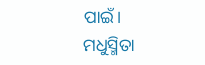ପାଇଁ।
ମଧୁସ୍ମିତା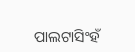ପାଲଟାସିଂହଁ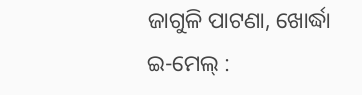ଜାଗୁଳି ପାଟଣା, ଖୋର୍ଦ୍ଧା
ଇ-ମେଲ୍ :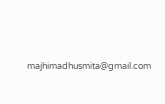majhimadhusmita@gmail.com